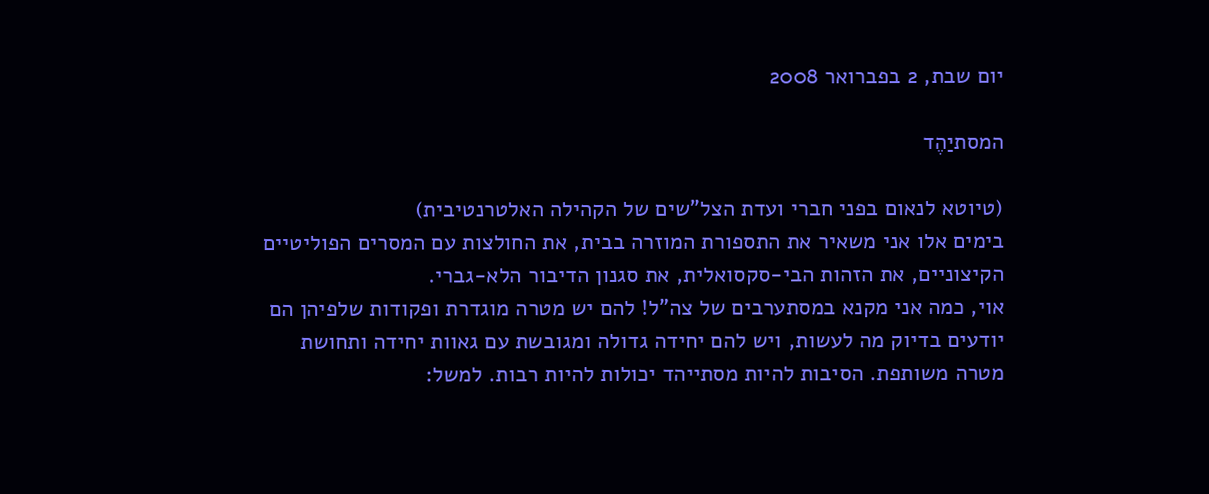יום שבת, 2 בפברואר 2008

המסתיַהֶד

(טיוטא לנאום בפני חברי ועדת הצל"שים של הקהילה האלטרנטיבית)
בימים אלו אני משאיר את התספורת המוזרה בבית, את החולצות עם המסרים הפוליטיים הקיצוניים, את הזהות הבי-סקסואלית, את סגנון הדיבור הלא-גברי.
אוי, כמה אני מקנא במסתערבים של צה"ל! להם יש מטרה מוגדרת ופקודות שלפיהן הם יודעים בדיוק מה לעשות, ויש להם יחידה גדולה ומגובשת עם גאוות יחידה ותחושת מטרה משותפת. הסיבות להיות מסתייהד יכולות להיות רבות. למשל: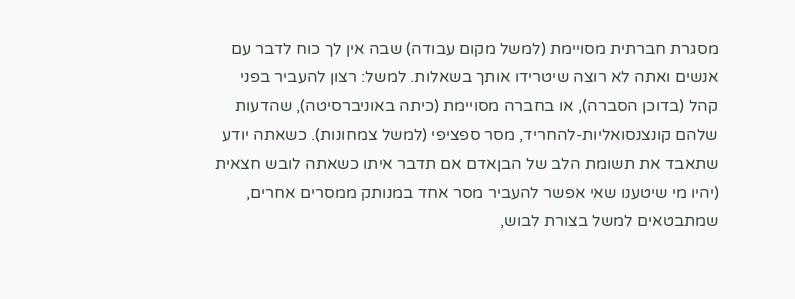מסגרת חברתית מסויימת (למשל מקום עבודה) שבה אין לך כוח לדבר עם אנשים ואתה לא רוצה שיטרידו אותך בשאלות. למשל: רצון להעביר בפני קהל (בדוכן הסברה), או בחברה מסויימת (כיתה באוניברסיטה), שהדעות שלהם קונצנסואליות-להחריד, מסר ספציפי (למשל צמחונות). כשאתה יודע שתאבד את תשומת הלב של הבןאדם אם תדבר איתו כשאתה לובש חצאית (יהיו מי שיטענו שאי אפשר להעביר מסר אחד במנותק ממסרים אחרים, שמתבטאים למשל בצורת לבוש,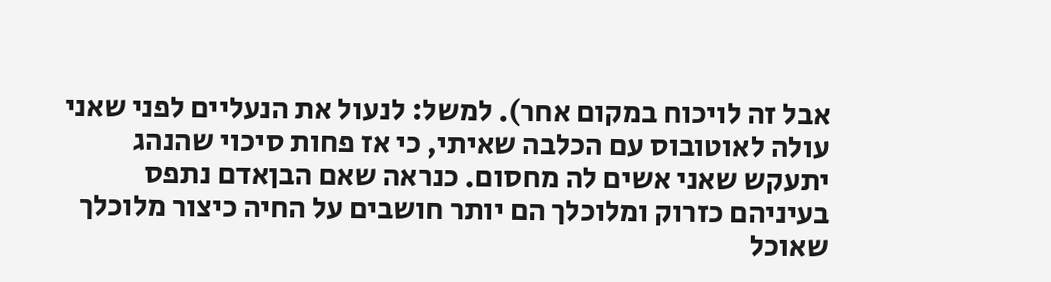אבל זה לויכוח במקום אחר). למשל: לנעול את הנעליים לפני שאני עולה לאוטובוס עם הכלבה שאיתי, כי אז פחות סיכוי שהנהג יתעקש שאני אשים לה מחסום. כנראה שאם הבןאדם נתפס בעיניהם כזרוק ומלוכלך הם יותר חושבים על החיה כיצור מלוכלך שאוכל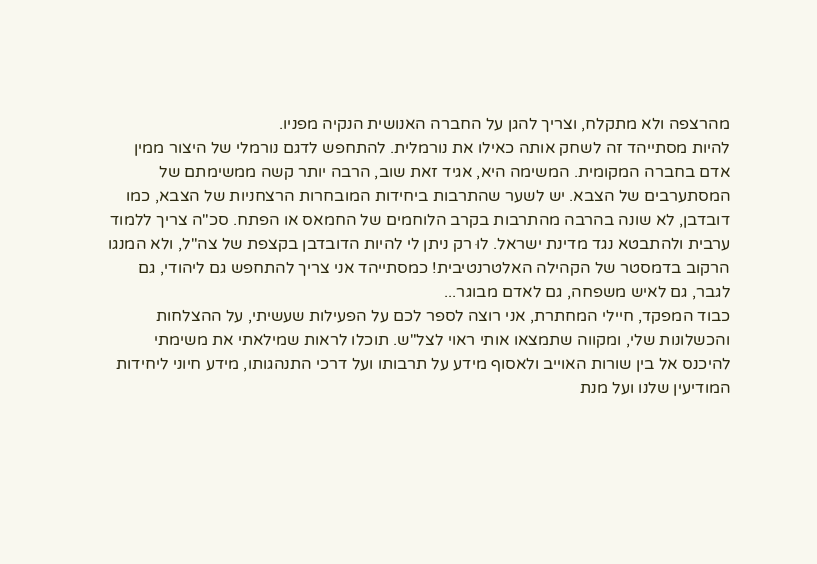מהרצפה ולא מתקלח, וצריך להגן על החברה האנושית הנקיה מפניו.
להיות מסתייהד זה לשחק אותה כאילו את נורמלית. להתחפש לדגם נורמלי של היצור ממין אדם בחברה המקומית. המשימה היא, אגיד זאת שוב, הרבה יותר קשה ממשימתם של המסתערבים של הצבא. יש לשער שהתרבות ביחידות המובחרות הרצחניות של הצבא, כמו דובדבן, לא שונה בהרבה מהתרבות בקרב הלוחמים של החמאס או הפתח. סכ"ה צריך ללמוד ערבית ולהתבטא נגד מדינת ישראל. לוּ רק ניתן לי להיות הדובדבן בקצפת של צה"ל, ולא המנגו הרקוב בדמסטר של הקהילה האלטרנטיבית! כמסתייהד אני צריך להתחפש גם ליהודי, גם לגבר, גם לאיש משפחה, גם לאדם מבוגר...
כבוד המפקד, חיילי המחתרת, אני רוצה לספר לכם על הפעילות שעשיתי, על ההצלחות והכשלונות שלי, ומקווה שתמצאו אותי ראוי לצל"ש. תוכלו לראות שמילאתי את משימתי להיכנס אל בין שורות האוייב ולאסוף מידע על תרבותו ועל דרכי התנהגותו, מידע חיוני ליחידות המודיעין שלנו ועל מנת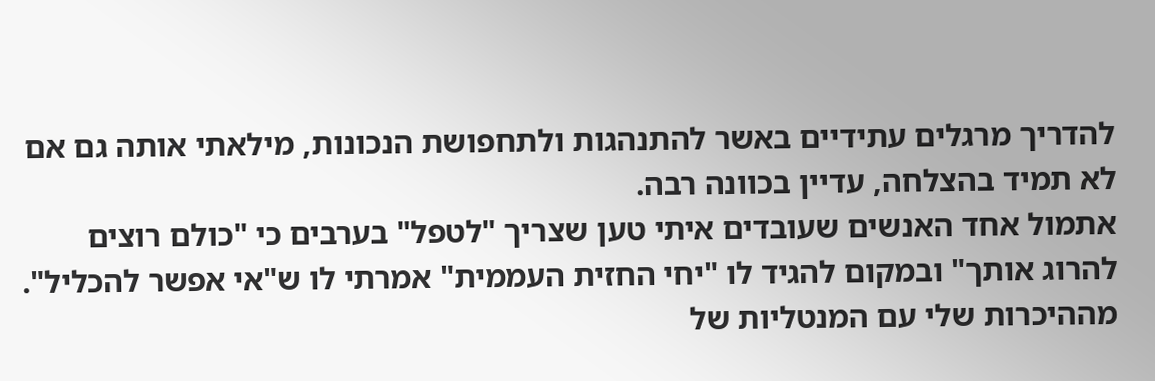להדריך מרגלים עתידיים באשר להתנהגות ולתחפושת הנכונות, מילאתי אותה גם אם לא תמיד בהצלחה, עדיין בכוונה רבה.
אתמול אחד האנשים שעובדים איתי טען שצריך "לטפל" בערבים כי "כולם רוצים להרוג אותך" ובמקום להגיד לו "יחי החזית העממית" אמרתי לו ש"אי אפשר להכליל". מההיכרות שלי עם המנטליות של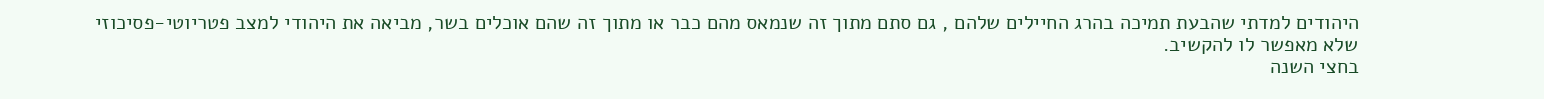היהודים למדתי שהבעת תמיכה בהרג החיילים שלהם , גם סתם מתוך זה שנמאס מהם כבר או מתוך זה שהם אוכלים בשר, מביאה את היהודי למצב פטריוטי-פסיכוזי שלא מאפשר לו להקשיב.
בחצי השנה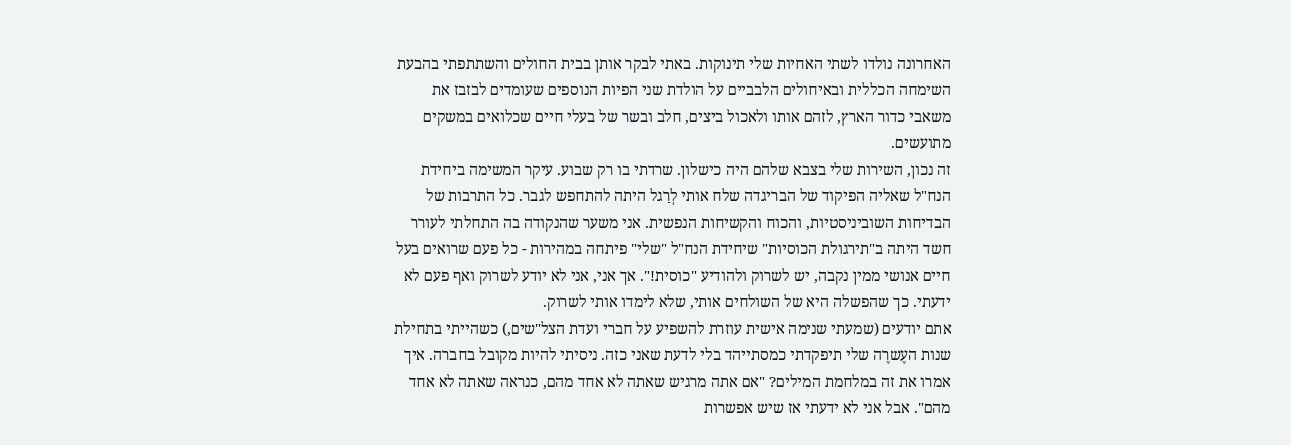האחרונה נולדו לשתי האחיות שלי תינוקות. באתי לבקר אותן בבית החולים והשתתפתי בהבעת השימחה הכללית ובאיחולים הלבביים על הולדת שני הפיות הנוספים שעומדים לבזבז את משאבי כדור הארץ, לזהם אותו ולאכול ביצים, חלב ובשר של בעלי חיים שכלואים במשקים מתועשים.
זה נכון, השירות שלי בצבא שלהם היה כישלון. שרדתי בו רק שבוע. עיקר המשימה ביחידת הנח"ל שאליה הפיקוד של הבריגדה שלח אותי לְרַגל היתה להתחפש לגבר. כל התרבות של הבדיחות השוביניסטיות, והכוח והקשיחות הנפשית. אני משער שהנקודה בה התחלתי לעורר חשד היתה ב"תירגולת הכוסיות" שיחידת הנח"ל "שלי" פיתחה במהירות - כל פעם שרואים בעל חיים אנושי ממין נקבה, יש לשרוק ולהודיע "כוסית!". אך אני, אני לא יודע לשרוק ואף פעם לא ידעתי. כך שהפשלה היא של השולחים אותי, שלא לימדו אותי לשרוק.
אתם יודעים (שמעתי שנימה אישית עוזרת להשפיע על חברי ועדת הצל"שים,) כשהייתי בתחילת שנות העֶשרֶה שלי תיפקדתי כמסתייהד בלי לדעת שאני כזה. ניסיתי להיות מקובל בחברה. איך אמרו את זה במלחמת המילים? "אם אתה מרגיש שאתה לא אחד מהם, כנראה שאתה לא אחד מהם". אבל אני לא ידעתי אז שיש אפשרות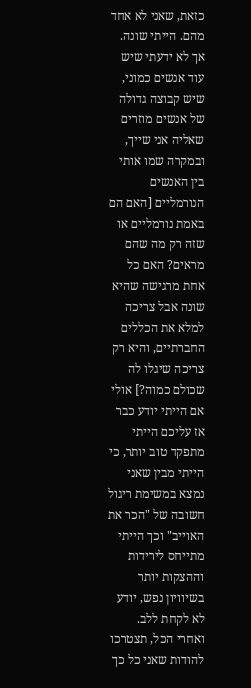כזאת, שאני לא אחד מהם. הייתי שונה. אך לא ידעתי שיש עוד אנשים כמוני, שיש קבוצה גדולה של אנשים מוזרים שאליה אני שייך, ובמקרה שמו אותי בין האנשים הנורמליים [האם הם באמת נורמליים או שזה רק מה שהם מראים? האם כל אחת מרגישה שהיא שונה אבל צריכה למלא את הכללים החברתיים, והיא רק צריכה שיגלו לה שכולם כמוה?] אולי אם הייתי יודע כבר אז עליכם הייתי מתפקד טוב יותר, כי הייתי מבין שאני נמצא במשימת ריגול חשובה של "הכר את האוייב" וכך הייתי מתייחס לירידות וההצקות יותר בשיוויון נפש, יודע לא לקחת ללב.
ואחרי הכל, תצטרכו להודות שאני כל כך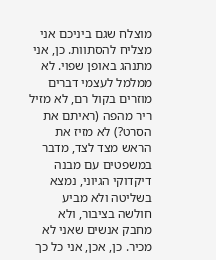מוצלח שגם ביניכם אני מצליח להסתוות. כן, אני מתנהג באופן שפוי. לא ממלמל לעצמי דברים מוזרים בקול רם, לא מזיל ריר מהפה (ראיתם את הסרט?) לא מזיז את הראש מצד לצד, מדבר במשפטים עם מבנה דיקדוקי הגיוני, נמצא בשליטה ולא מביע חולשה בציבור, ולא מחבק אנשים שאני לא מכיר. כן, אכן, אני כל כך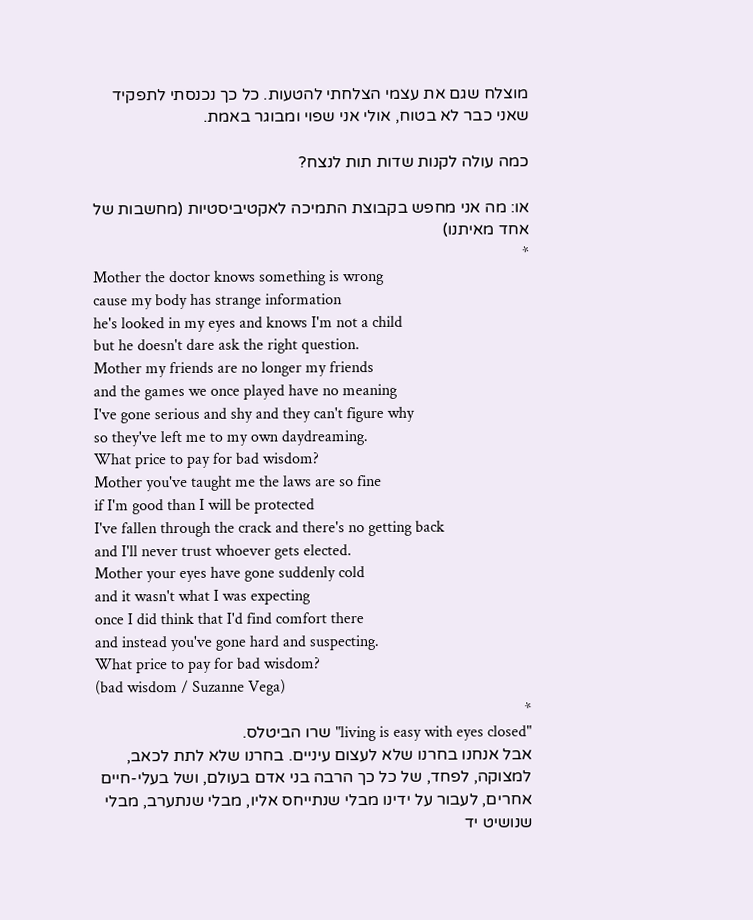מוצלח שגם את עצמי הצלחתי להטעות. כל כך נכנסתי לתפקיד שאני כבר לא בטוח, אולי אני שפוי ומבוגר באמת.

כמה עולה לקנות שדות תות לנצח?

או: מה אני מחפש בקבוצת התמיכה לאקטיביסטיות (מחשבות של אחד מאיתנו)
*
Mother the doctor knows something is wrong
cause my body has strange information
he's looked in my eyes and knows I'm not a child
but he doesn't dare ask the right question.
Mother my friends are no longer my friends
and the games we once played have no meaning
I've gone serious and shy and they can't figure why
so they've left me to my own daydreaming.
What price to pay for bad wisdom?
Mother you've taught me the laws are so fine
if I'm good than I will be protected
I've fallen through the crack and there's no getting back
and I'll never trust whoever gets elected.
Mother your eyes have gone suddenly cold
and it wasn't what I was expecting
once I did think that I'd find comfort there
and instead you've gone hard and suspecting.
What price to pay for bad wisdom?
(bad wisdom / Suzanne Vega)
*
"living is easy with eyes closed" שרו הביטלס.
אבל אנחנו בחרנו שלא לעצום עיניים. בחרנו שלא לתת לכאב, למצוקה, לפחד, של כל כך הרבה בני אדם בעולם, ושל בעלי-חיים אחרים, לעבור על ידינו מבלי שנתייחס אליו, מבלי שנתערב, מבלי שנושיט יד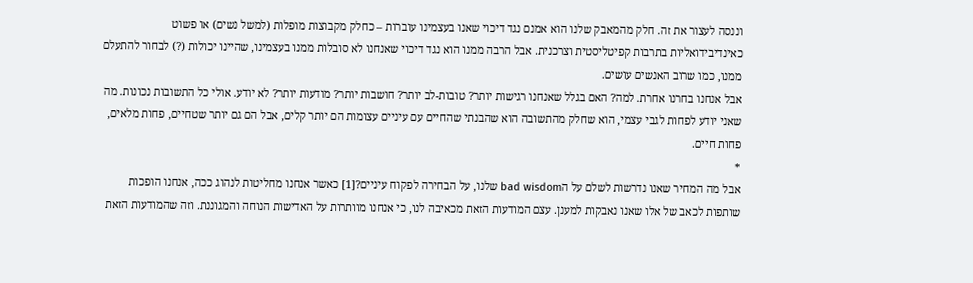וננסה לעצור את זה. חלק מהמאבק שלנו הוא אמנם נגד דיכוי שאנו בעצמינו עוברות – כחלק מקבוצות מופלות (למשל נשים) או פשוט כאינדיבידואליות בתרבות קפיטליסטית וצרכנית. אבל הרבה ממנו הוא נגד דיכוי שאנחנו לא סובלות ממנו בעצמינו, שהיינו יכולות (?) לבחור להתעלם ממנו, כמו שרוב האנשים עושים.
אבל אנחנו בחרנו אחרת. למה? האם בגלל שאנחנו רגישות יותר? טובות-לב יותר? חושבות יותר? מודעות יותר? לא יודע. אולי כל התשובות נכונות. מה שאני יודע לפחות לגבי עצמי, הוא שחלק מהתשובה הוא שהבנתי שהחיים עם עיניים עצומות הם יותר קלים, אבל הם גם יותר שטחיים, פחות מלאים, פחות חיים.
*
אבל מה המחיר שאנו נדרשות לשלם על הbad wisdom שלנו, על הבחירה לפקוח עיניים?[1] כאשר אנחנו מחליטות לנהוג ככה, אנחנו הופכות שותפות לכאב של אלו שאנו נאבקות למענן. עצם המודעות הזאת מכאיבה לנו, כי אנחנו מוותרות על האדישות הנוחה והמגוננת. וזה שהמודעות הזאת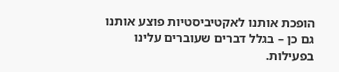הופכת אותנו לאקטיביסטיות פוצע אותנו גם כן – בגלל דברים שעוברים עלינו בפעילות.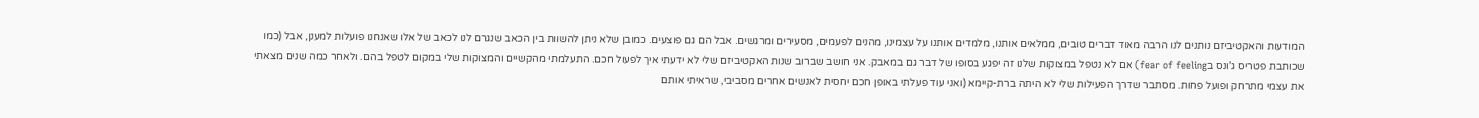המודעות והאקטיביזם נותנים לנו הרבה מאוד דברים טובים, ממלאים אותנו, מלמדים אותנו על עצמינו, מהנים לפעמים, מסעירים ומרגשים. אבל הם גם פוצעים. כמובן שלא ניתן להשוות בין הכאב שנגרם לנו לכאב של אלו שאנחנו פועלות למענן, אבל (כמו שכותבת פטריס ג'ונס בfear of feeling) אם לא נטפל במצוקות שלנו זה יפגע בסופו של דבר גם במאבק. אני חושב שברוב שנות האקטיביזם שלי לא ידעתי איך לפעול חכם. התעלמתי מהקשיים והמצוקות שלי במקום לטפל בהם. ולאחר כמה שנים מצאתי את עצמי מתרחק ופועל פחות. מסתבר שדרך הפעילות שלי לא היתה ברת-קיימא (ואני עוד פעלתי באופן חכם יחסית לאנשים אחרים מסביבי, שראיתי אותם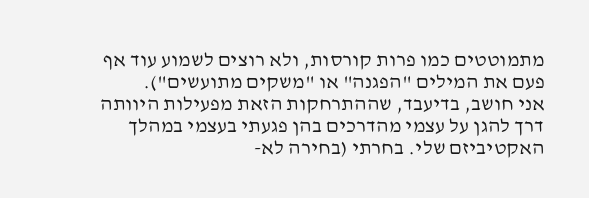מתמוטטים כמו פרות קורסות, ולא רוצים לשמוע עוד אף פעם את המילים "הפגנה" או "משקים מתועשים").
אני חושב, בדיעבד, שההתרחקות הזאת מפעילות היוותה דרך להגן על עצמי מהדרכים בהן פגעתי בעצמי במהלך האקטיביזם שלי. בחרתי (בחירה לא-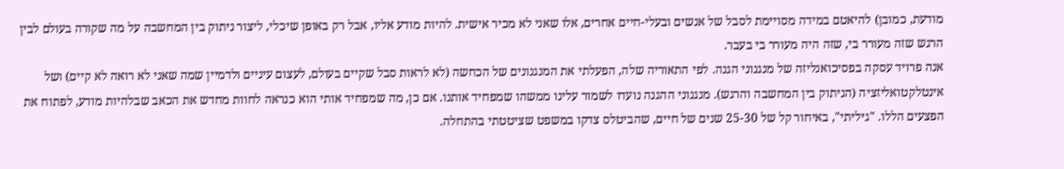מודעת, כמובן) להיאטם במידה מסויימת לסבל של אנשים ובעלי-חיים אחרים, אלו שאני לא מכיר אישית. להיות מודע אליו, אבל רק באופן שיכלי, ליצור ניתוק בין המחשבה על מה שקורה בעולם לבין הרגש שזה מעורר בי, שזה היה מעורר בי בעבר.
אנה פרויד עסקה בפסיכואנליזה של מנגנוני הגנה. לפי התאוריה שלה, הפעלתי את המנגנונים של הכחשה (לא לראות סבל שקיים בעולם, לעצום עיניים ולדמיין שמה שאני לא רואה לא קיים) ושל אינטלקטואליזציה (הניתוק בין המחשבה והרגש). מנגנוני ההגנה נועדו לשמור עלינו ממשהו שמפחיד אותנו. אם כן, מה שמפחיד אותי הוא כנראה לחוות מחדש את הכאב שבלהיות מודע, לפתוח את הפצעים הללו. "גיליתי", באיחור קל של 25-30 שנים של חיים, שהביטלס צדקו במשפט שציטטתי בהתחלה.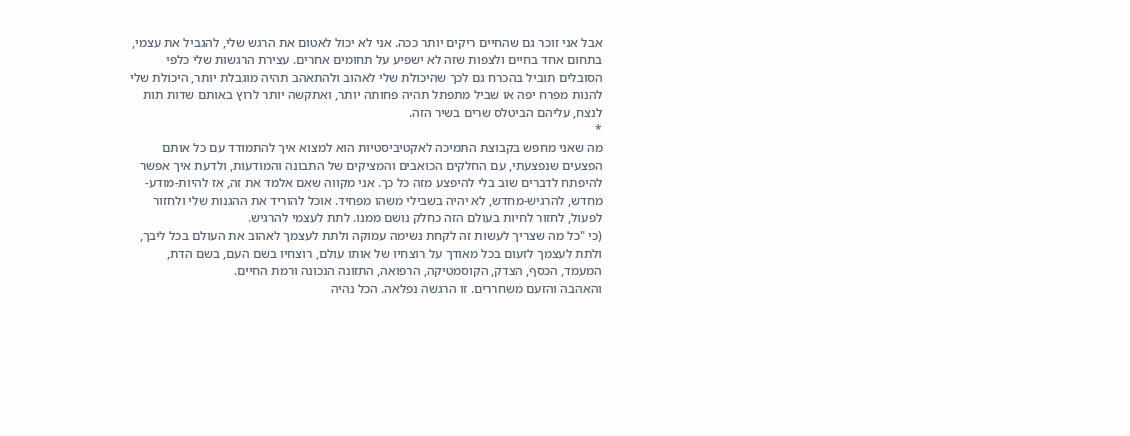אבל אני זוכר גם שהחיים ריקים יותר ככה. אני לא יכול לאטום את הרגש שלי, להגביל את עצמי, בתחום אחד בחיים ולצפות שזה לא ישפיע על תחומים אחרים. עצירת הרגשות שלי כלפי הסובלים תוביל בהכרח גם לכך שהיכולת שלי לאהוב ולהתאהב תהיה מוגבלת יותר, היכולת שלי להנות מפרח יפה או שביל מתפתל תהיה פחותה יותר, ואתקשה יותר לרוץ באותם שדות תות לנצח, עליהם הביטלס שרים בשיר הזה.
*
מה שאני מחפש בקבוצת התמיכה לאקטיביסטיות הוא למצוא איך להתמודד עם כל אותם הפצעים שנפצעתי, עם החלקים הכואבים והמציקים של התבונה והמודעות, ולדעת איך אפשר להיפתח לדברים שוב בלי להיפצע מזה כל כך. אני מקווה שאם אלמד את זה, אז להיות-מודע-מחדש, להרגיש-מחדש, לא יהיה בשבילי משהו מפחיד. אוכל להוריד את ההגנות שלי ולחזור לפעול, לחזור לחיות בעולם הזה כחלק נושם ממנו. לתת לעצמי להרגיש.
(כי "כל מה שצריך לעשות זה לקחת נשימה עמוקה ולתת לעצמך לאהוב את העולם בכל ליבך, ולתת לעצמך לזעום בכל מאודך על רוצחיו של אותו עולם, רוצחיו בשם העם, בשם הדת, המעמד, הכסף, הצדק, הקוסמטיקה, הרפואה, התזונה הנכונה ורמת החיים.
והאהבה והזעם משחררים. זו הרגשה נפלאה. הכל נהיה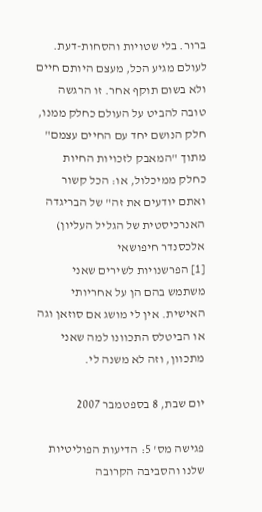ברור. בלי שטויות והסחות-דעת. לעולם מגיע הכל, מעצם היותם חיים ולא בשום תוקף אחר. זו הרגשה טובה להביט על העולם כחלק ממנו, חלק הנושם יחד עם החיים עצמם"
מתוך "המאבק לזכויות החיות כחלק ממיכלול, או: הכל קשור ואתם יודעים את זה" של הבריגדה האנרכיסטית של הגליל העליון)
אלכסנדר חיפושאי
[1] הפרשנויות לשירים שאני משתמש בהם הן על אחריותי האישית. אין לי מושג אם סוזאן וגה או הביטלס התכוונו למה שאני מתכוון, וזה לא משנה לי.

יום שבת, 8 בספטמבר 2007

פגישה מס' 5: הדיעות הפוליטיות שלנו והסביבה הקרובה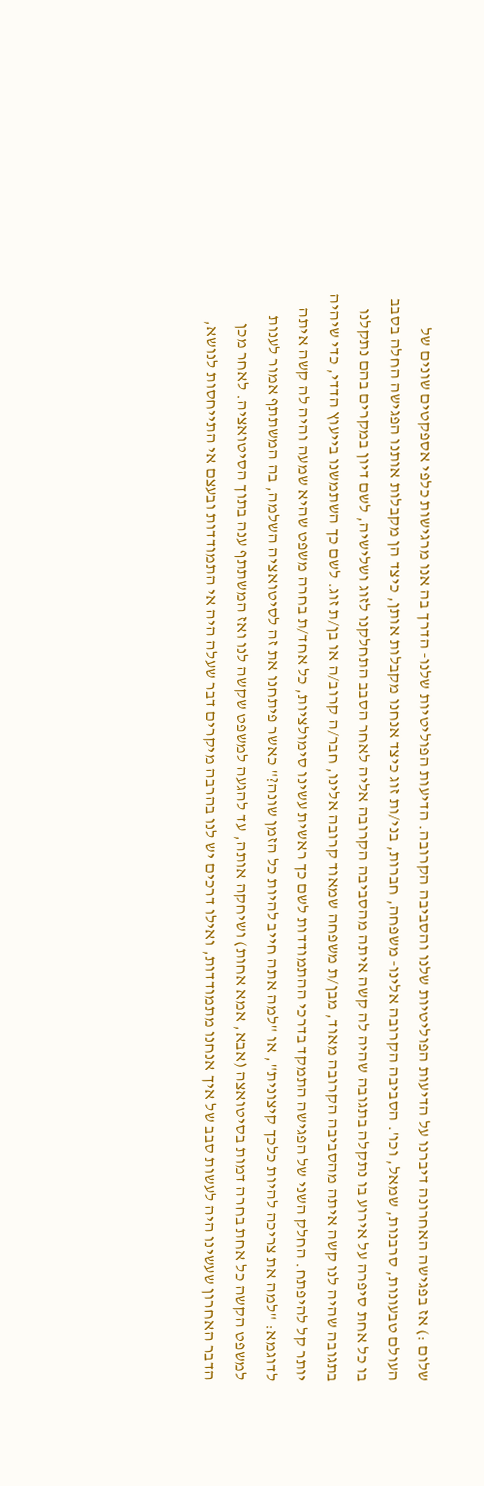שלום :) אז בפגישה האחרונה דיברנו על הדיעות הפוליטיות שלנו והסביבה הקרובה. הדיעות הפוליטיות שלנו- הדרך בה אנו מרגישות כלפי אספקטים שונים של העולם טבעונות, סרבנות, שמאל, וכו'. הסביבה הקרובה אלינו- משפחה, חברות, בני/ות זוג כיצד אנחנו מקבלות אותן, כיצד הן מקבלות אותנו הפגישה החלה בסבב בו כל אחת סיפרה על אירוע בו נתקלה בתגובה שהיה לה קשה איתה מהסביבה הקרובה אליה לאחר הסבב התחלקנו לזוג ושלישיה, לשם דיון במקרים בהם נתקלנו בתגובה שהיה לנו קשה איתה מהסביבה הקרובה מאוד, מבן/ת משפחה שמאוד קרובה אלינו, חבר/ה קרוב/ה או בן/ת זוג. לשם כך השתמשנו בייעוץ הדדי, כדי שיהיה יותר קל להיפתח. החלק השני של הפגישה התמקד בדרכי ההתמודדות לשם כך ראשית עשינו סימולציות, כל אחד/ת בחרה משפט שהיא שמעה והיה לה קשה איתה לדוגמא: "למה את צריכה להיות כלכך קיצונית", או "למה אתה חייב להיות כל הזמן שונה?" כאשר פיתחנו את זה לסיטואציה השלמה, בה המשתתף אמור לענות למשפט הקשה כל אחת בחרה דמות בסיטואצה (אבא, אמא אחות) ושיחקה אותה, עד להגעה למשפט שקשה לנו ואז המשתתף ענה בתוך הסיטואציה. לאחר מכן הדבר האחרון שעשינו היה לעשות סבב של איך אנחנו מתמודדות, ואילו דרכים יש לנו בהרבה מיקרים דבר שעלה היה אי התמודדות ובעצם אי התייחסות לנושא,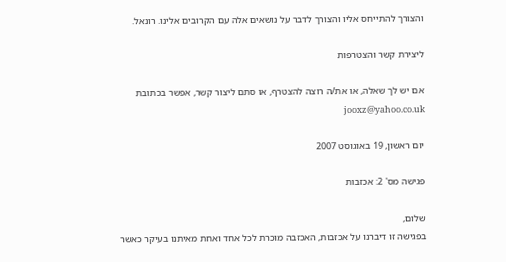והצורך להתייחס אליו והצורך לדבר על נושאים אלה עם הקרובים אלינו. רונאל.

ליצירת קשר והצטרפות

אם יש לך שאלה, או את/ה רוצה להצטרף, או סתם ליצור קשר, אפשר בכתובת jooxz@yahoo.co.uk

יום ראשון, 19 באוגוסט 2007

פגישה מס' 2: אכזבות

שלום,
בפגישה זו דיברנו על אכזבות, האכזבה מוכרת לכל אחד ואחת מאיתנו בעיקר כאשר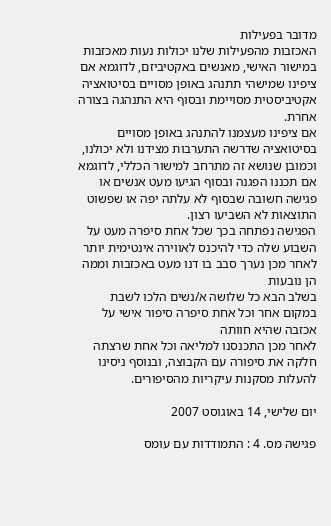מדובר בפעילות
האכזבות מהפעילות שלנו יכולות נעות מאכזבות במישור האישי, מאנשים באקטיביזם, לדוגמא אם ציפינו שמישהי תתנהג באופן מסויים בסיטואציה אקטיביסטית מסויימת ובסוף היא התנהגה בצורה אחרת.
אם ציפינו מעצמנו להתנהג באופן מסויים בסיטואציה שדרשה התערבות מצידנו ולא יכולנו,
וכמובן שנושא זה מתרחב למישור הכללי, לדוגמא אם תכננו הפגנה ובסוף הגיעו מעט אנשים או פגישה חשובה שבסוף לא עלתה יפה או שפשוט התוצאות לא השביעו רצון.
הפגישה נפתחה בכך שכל אחת סיפרה מעט על השבוע שלה כדי להיכנס לאווירה אינטימית יותר
לאחר מכן נערך סבב בו דנו מעט באכזבות וממה הן נובעות
בשלב הבא כל שלושה א/נשים הלכו לשבת במקום אחר וכל אחת סיפרה סיפור אישי על אכזבה שהיא חוותה
לאחר מכן התכנסנו למליאה וכל אחת שרצתה חלקה את סיפורה עם הקבוצה, ובנוסף ניסינו להעלות מסקנות עיקריות מהסיפורים.

יום שלישי, 14 באוגוסט 2007

פגישה מס. 4 : התמודדות עם עומס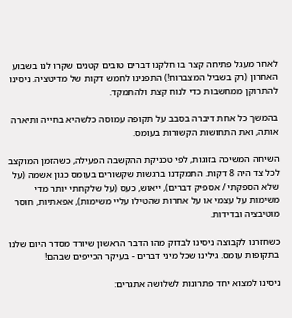לאחר מעגל פתיחה קצר בו חלקנו דברים טובים קטנים שקרו לנו בשבוע האחרון (רק בשביל המצברוח!) התפנינו לחמש דקות של מדיטציה. ניסינו להתרוקן ממחשבות כדי לנוח קצת ולהתמקד.

בהמשך כל אחת דיברה בסבב על תקופה עמוסה כלשהיא בחייה ותיארה אותה, ואת התחושות הקשורות בעומס.

השיחה המשיכה בזוגות, לפי טכניקת ההקשבה הפעילה, כשהזמן המוקצב לכל צד היה 8 דקות. התמקדנו ברגשות שקשורים בעומס כגון אשמה (על שלא הספקתי / אספיק דברים), ייאוש, כעס (על שלקחתי יותר מדי משימות על עצמי או על אחרות שהטילו עליי משימות), אפאתיות, חוסר מוטיבציה ובדידות.

כשחזרנו לקבוצה ניסינו לבדוק מהו הדבר הראשון שיורד מסדר היום שלנו בתקופות עומס. גילינו שכל מיני דברים - בעיקר הכייפים שבהם!

ניסינו למצוא יחד פתרונות לשלושה אתגרים: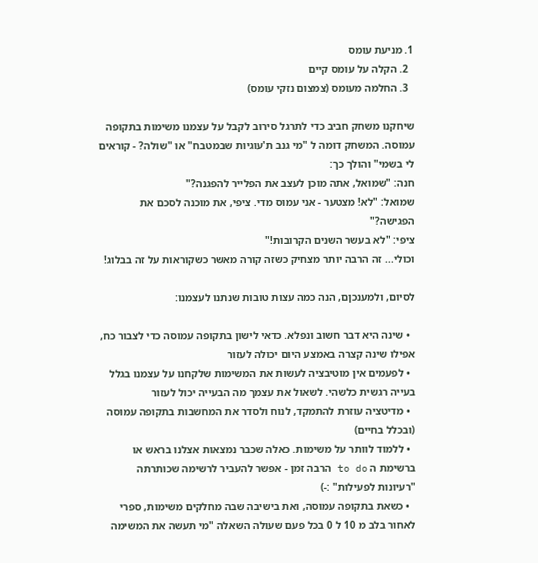1. מניעת עומס
  2. הקלה על עומס קיים
  3. החלמה מעומס (צמצום נזקי עומס)

שיחקנו משחק חביב כדי לתרגל סירוב לקבל על עצמנו משימות בתקופה עמוסה. המשחק דומה ל "מי גנב ת'עוגיות שבמטבח" או "שולה? - קוראים לי בשמי" והולך כך:
חנה: "שמואל, אתה מוכן לעצב את הפלייר להפגנה?"
שמואל: "לא! מצטער - אני עמוס מדי. ציפי, את מוכנה לסכם את הפגישה?"
ציפי: "לא בעשר השנים הקרובות!"
וכולי... זה הרבה יותר מצחיק כשזה קורה מאשר כשקוראות על זה בבלוג!

לסיום, ולמענכןם, הנה כמה עצות טובות שנתנו לעצמנו:

  • שינה היא דבר חשוב ונפלא. כדאי לישון בתקופה עמוסה כדי לצבור כח, אפילו שינה קצרה באמצע היום יכולה לעזור
  • לפעמים אין מוטיבציה לעשות את המשימות שלקחנו על עצמנו בגלל בעייה רגשית כלשהי. לשאול את עצמך מה הבעייה יכול לעזור
  • מדיטציה עוזרת להתמקד, לנוח ולסדר את המחשבות בתקופה עמוסה (ובכלל בחיים)
  • ללמוד לוותר על משימות. כאלה שכבר נמצאות אצלנו בראש או ברשימת ה to do הרבה זמן - אפשר להעביר לרשימה שכותרתה "רעיונות לפעילות" :-)
  • כשאת בתקופה עמוסה, ואת בישיבה שבה מחלקים משימות, ספרי לאחור בלב מ 10 ל 0 בכל פעם שעולה השאלה "מי תעשה את המשימה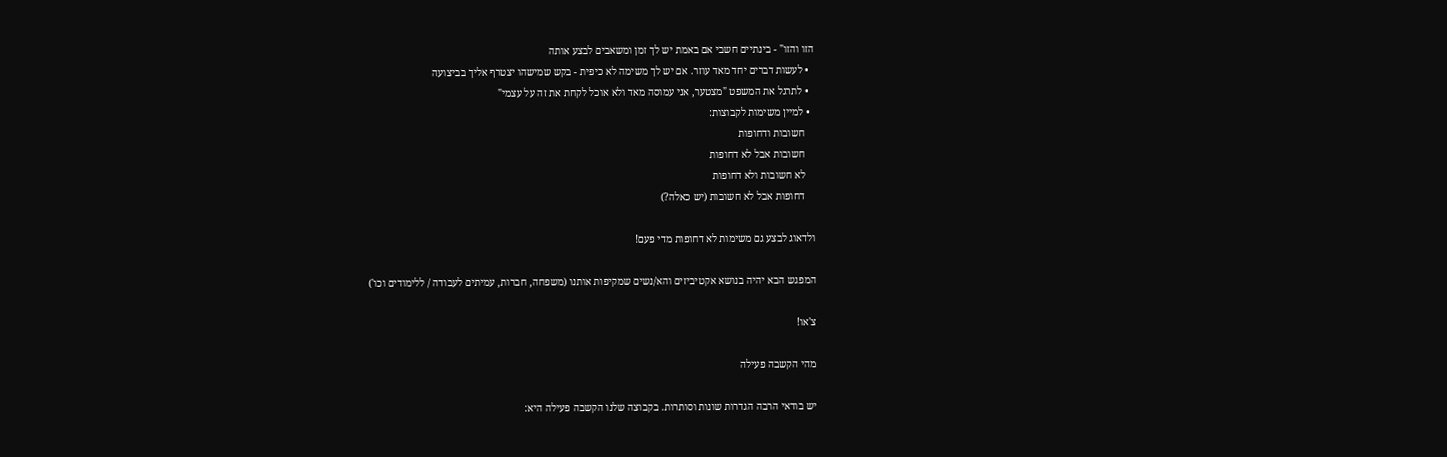הזו והזו" - בינתיים חשבי אם באמת יש לך זמן ומשאבים לבצע אותה
  • לעשות דברים יחד מאד עוזר. אם יש לך משימה לא כיפית - בקש שמישהו יצטרף אליך בביצועה
  • לתרגל את המשפט "מצטער, אני עמוסה מאד ולא אוכל לקחת את זה על עצמי"
  • למיין משימות לקבוצות:
    חשובות ודחופות
    חשובות אבל לא דחופות
    לא חשובות ולא דחופות
    דחופות אבל לא חשובות (יש כאלה?)

ולדאוג לבצע גם משימות לא דחופות מדי פעם!

המפגש הבא יהיה בנושא אקטיביזים והא/נשים שמקיפות אותנו (משפחה, חברות, עמיתים לעבודה / ללימודים וכו')

צ'או!

מהי הקשבה פעילה

יש בודאי הרבה הגדרות שונות וסותרות. בקבוצה שלנו הקשבה פעילה היא: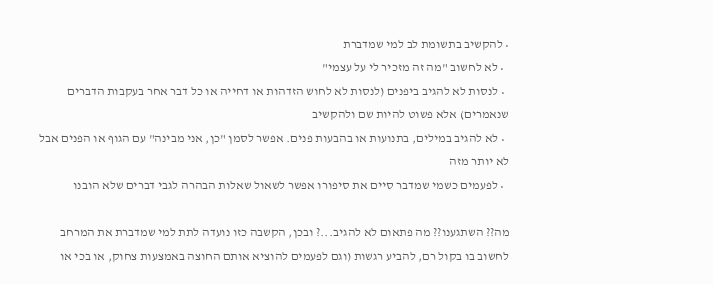• להקשיב בתשומת לב למי שמדברת
  • לא לחשוב "מה זה מזכיר לי על עצמי"
  • לנסות לא להגיב ביפנים (לנסות לא לחוש הזדהות או דחייה או כל דבר אחר בעקבות הדברים שנאמרים) אלא פשוט להיות שם ולהקשיב
  • לא להגיב במילים, בתנועות או בהבעות פנים. אפשר לסמן "כן, אני מבינה" עם הגוף או הפנים אבל לא יותר מזה
  • לפעמים כשמי שמדבר סיים את סיפורו אפשר לשאול שאלות הבהרה לגבי דברים שלא הובנו

מה?? השתגענו?? מה פתאום לא להגיב...? ובכן, הקשבה כזו נועדה לתת למי שמדברת את המרחב לחשוב בו בקול רם, להביע רגשות (וגם לפעמים להוציא אותם החוצה באמצעות צחוק, או בכי או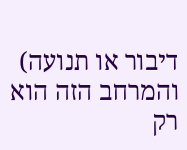דיבור או תנועה) והמרחב הזה הוא רק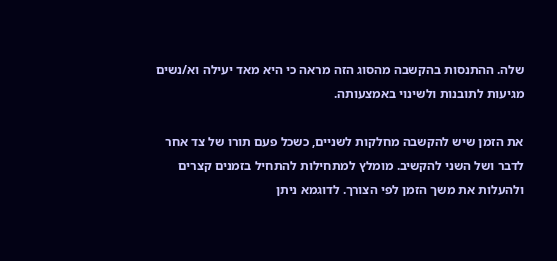שלה. ההתנסות בהקשבה מהסוג הזה מראה כי היא מאד יעילה וא/נשים מגיעות לתובנות ולשינוי באמצעותה.

את הזמן שיש להקשבה מחלקות לשניים, כשכל פעם תורו של צד אחר לדבר ושל השני להקשיב. מומלץ למתחילות להתחיל בזמנים קצרים ולהעלות את משך הזמן לפי הצורך. לדוגמא ניתן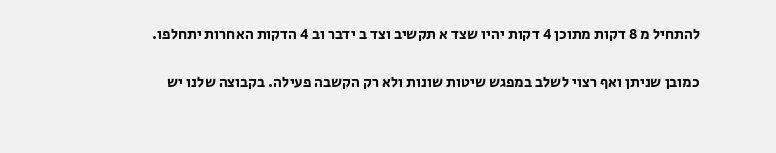להתחיל מ 8 דקות מתוכן 4 דקות יהיו שצד א תקשיב וצד ב ידבר וב 4 הדקות האחרות יתחלפו.

כמובן שניתן ואף רצוי לשלב במפגש שיטות שונות ולא רק הקשבה פעילה. בקבוצה שלנו יש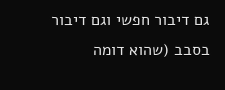גם דיבור חפשי וגם דיבור בסבב (שהוא דומה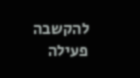להקשבה פעילה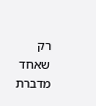רק שאחד מדברת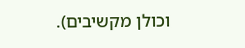וכולן מקשיבים).